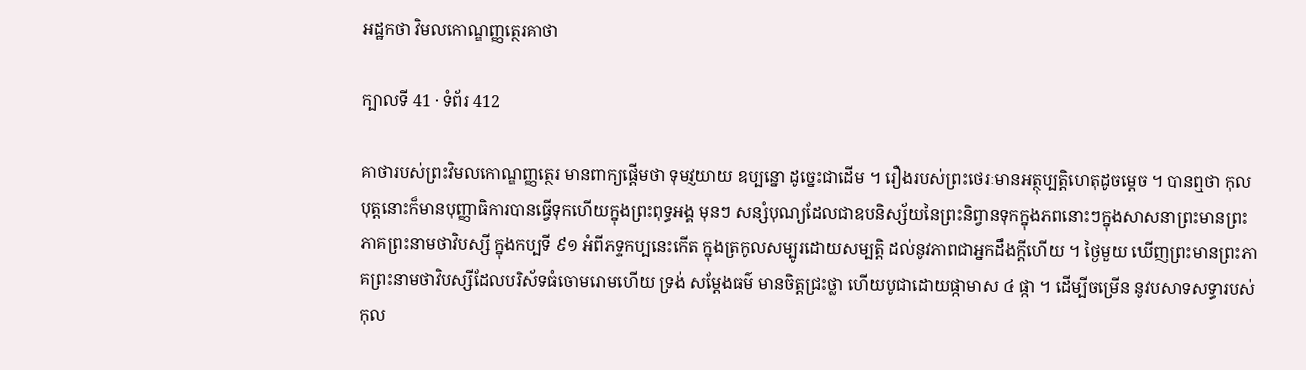អដ្ឋកថា វិមលកោណ្ឌញ្ញត្ថេរគាថា

ក្បាលទី 41 · ទំព័រ 412

គាថារបស់ព្រះវិមលកោណ្ឌញ្ញត្ថេរ មានពាក្យផ្តើមថា ទុមវ្ញយាយ ឧប្បន្នោ ដូច្នេះជាដើម ។ រឿងរបស់ព្រះថេរៈមានអត្ថុប្បត្តិហេតុដូចម្តេច ។ បានឮថា កុលបុត្តនោះក៏មានបុញ្ញាធិការបានធ្វើទុកហើយក្នុងព្រះពុទ្ធអង្គ មុនៗ សន្សំបុណ្យដែលជាឧបនិស្ស័យនៃព្រះនិព្វានទុកក្នុងភពនោះៗក្នុងសាសនាព្រះមានព្រះភាគព្រះនាមថាវិបស្សី ក្នុងកប្បទី ៩១ អំពីភទ្ទកប្បនេះកើត ក្នុងត្រកូលសម្បូរដោយសម្បត្តិ ដល់នូវភាពជាអ្នកដឹងក្តីហើយ ។ ថ្ងៃមួយ ឃើញព្រះមានព្រះភាគព្រះនាមថាវិបស្សីដែលបរិស័ទធំចោមរោមហើយ ទ្រង់ សម្តែងធម៌ មានចិត្តជ្រះថ្លា ហើយបូជាដោយផ្កាមាស ៤ ផ្កា ។ ដើម្បីចម្រើន នូវបសាទសទ្ធារបស់កុល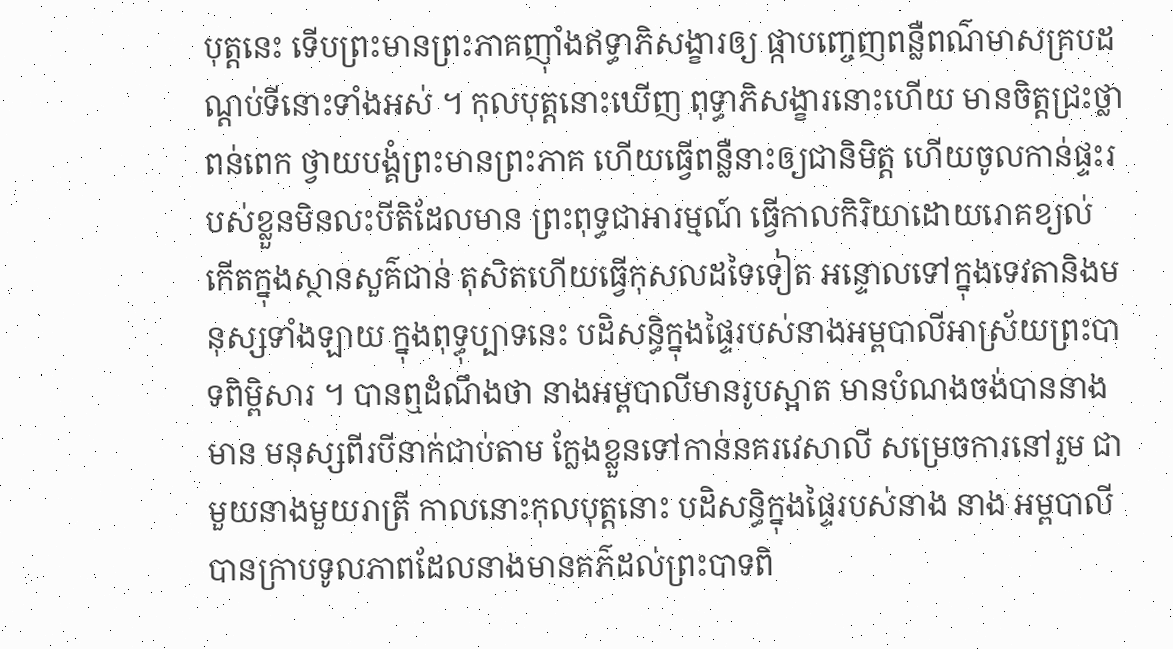បុត្តនេះ ទើបព្រះមានព្រះភាគញ៉ាំងឥទ្ធាភិសង្ខារឲ្យ ផ្កាបញ្ចេញពន្លឺពណ៌មាសគ្របដណ្តប់ទីនោះទាំងអស់ ។ កុលបុត្តនោះឃើញ ពុទ្ធាភិសង្ខារនោះហើយ មានចិត្តជ្រះថ្លាពន់ពេក ថ្វាយបង្គំព្រះមានព្រះភាគ ហើយធ្វើពន្លឺនាះឲ្យជានិមិត្ត ហើយចូលកាន់ផ្ទះរបស់ខ្លួនមិនលះបីតិដែលមាន ព្រះពុទ្ធជាអារម្មណ៍ ធ្វើកាលកិរិយាដោយរោគខ្យល់ កើតក្នុងស្ថានសួគ៌ជាន់ តុសិតហើយធ្វើកុសលដទៃទៀត អន្ទោលទៅក្នុងទេវតានិងមនុស្សទាំងឡាយ ក្នុងពុទ្ធុប្បាទនេះ បដិសន្ធិក្នុងផ្ទៃរបស់នាងអម្ពបាលីអាស្រ័យព្រះបាទពិម្ពិសារ ។ បានឮដំណឹងថា នាងអម្ពបាលីមានរូបស្អាត មានបំណងចង់បាននាងមាន មនុស្សពីរបីនាក់ជាប់តាម ក្លែងខ្លួនទៅកាន់នគរវេសាលី សម្រេចការនៅរួម ជាមួយនាងមួយរាត្រី កាលនោះកុលបុត្តនោះ បដិសន្ធិក្នុងផ្ទៃរបស់នាង នាង អម្ពបាលីបានក្រាបទូលភាពដែលនាងមានគភ៌ដល់ព្រះបាទពិ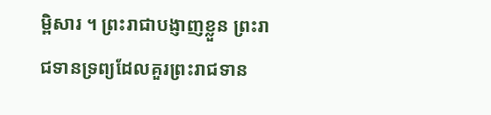ម្ពិសារ ។ ព្រះរាជាបង្ញាញខ្លួន ព្រះរាជទានទ្រព្យដែលគួរព្រះរាជទាន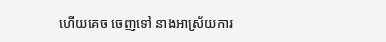ហើយគេច ចេញទៅ នាងអាស្រ័យការ